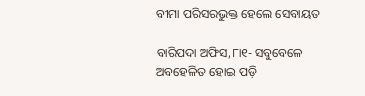ବୀମା ପରିସରଭୁକ୍ତ ହେଲେ ସେବାୟତ

ବାରିପଦା ଅଫିସ,୮ା୧- ସବୁବେଳେ ଅବହେଳିତ ହୋଇ ପଡ଼ି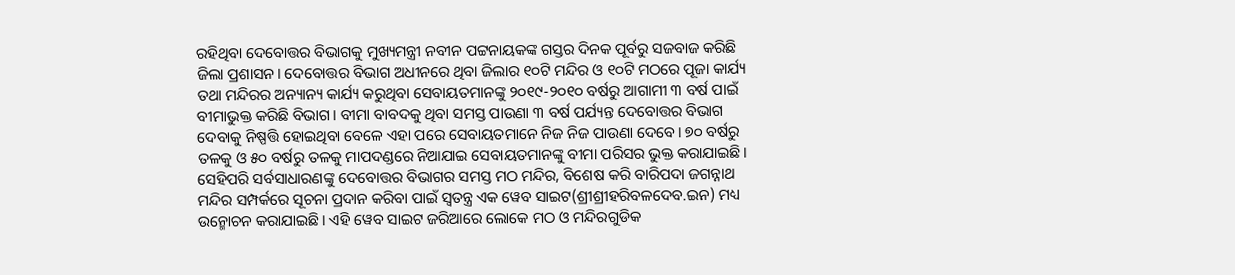ରହିଥିବା ଦେବୋତ୍ତର ବିଭାଗକୁ ମୁଖ୍ୟମନ୍ତ୍ରୀ ନବୀନ ପଟ୍ଟନାୟକଙ୍କ ଗସ୍ତର ଦିନକ ପୂର୍ବରୁ ସଜବାଜ କରିଛି ଜିଲା ପ୍ରଶାସନ। ଦେବୋତ୍ତର ବିଭାଗ ଅଧୀନରେ ଥିବା ଜିଲାର ୧୦ଟି ମନ୍ଦିର ଓ ୧୦ଟି ମଠରେ ପୂଜା କାର୍ଯ୍ୟ ତଥା ମନ୍ଦିରର ଅନ୍ୟାନ୍ୟ କାର୍ଯ୍ୟ କରୁଥିବା ସେବାୟତମାନଙ୍କୁ ୨୦୧୯-୨୦୧୦ ବର୍ଷରୁ ଆଗାମୀ ୩ ବର୍ଷ ପାଇଁ ବୀମାଭୁକ୍ତ କରିଛି ବିଭାଗ। ବୀମା ବାବଦକୁ ଥିବା ସମସ୍ତ ପାଉଣା ୩ ବର୍ଷ ପର୍ଯ୍ୟନ୍ତ ଦେବୋତ୍ତର ବିଭାଗ ଦେବାକୁ ନିଷ୍ପତ୍ତି ହୋଇଥିବା ବେଳେ ଏହା ପରେ ସେବାୟତମାନେ ନିଜ ନିଜ ପାଉଣା ଦେବେ। ୭୦ ବର୍ଷରୁ ତଳକୁ ଓ ୫୦ ବର୍ଷରୁ ତଳକୁ ମାପଦଣ୍ଡରେ ନିଆଯାଇ ସେବାୟତମାନଙ୍କୁ ବୀମା ପରିସର ଭୁକ୍ତ କରାଯାଇଛି। ସେହିପରି ସର୍ବସାଧାରଣଙ୍କୁ ଦେବୋତ୍ତର ବିଭାଗର ସମସ୍ତ ମଠ ମନ୍ଦିର, ବିଶେଷ କରି ବାରିପଦା ଜଗନ୍ନାଥ ମନ୍ଦିର ସମ୍ପର୍କରେ ସୂଚନା ପ୍ରଦାନ କରିବା ପାଇଁ ସ୍ବତନ୍ତ୍ର ଏକ ୱେବ ସାଇଟ(ଶ୍ରୀଶ୍ରୀହରିବଳଦେବ.ଇନ) ମଧ୍ୟ ଉନ୍ମୋଚନ କରାଯାଇଛି। ଏହି ୱେବ ସାଇଟ ଜରିଆରେ ଲୋକେ ମଠ ଓ ମନ୍ଦିରଗୁଡିକ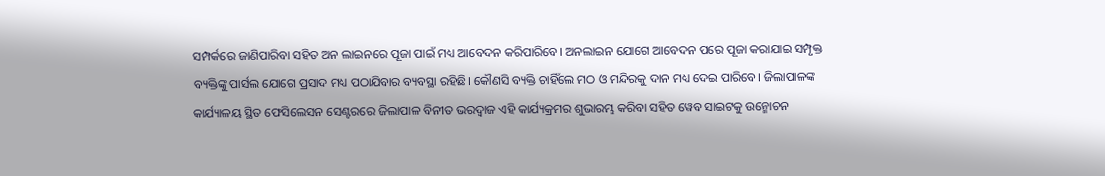ସମ୍ପର୍କରେ ଜାଣିପାରିବା ସହିତ ଅନ ଲାଇନରେ ପୂଜା ପାଇଁ ମଧ୍ୟ ଆବେଦନ କରିପାରିବେ। ଅନଲାଇନ ଯୋଗେ ଆବେଦନ ପରେ ପୂଜା କରାଯାଇ ସମ୍ପୃକ୍ତ ବ୍ୟକ୍ତିଙ୍କୁ ପାର୍ସଲ ଯୋଗେ ପ୍ରସାଦ ମଧ୍ୟ ପଠାଯିବାର ବ୍ୟବସ୍ଥା ରହିଛି। କୌଣସି ବ୍ୟକ୍ତି ଚାହିଁଲେ ମଠ ଓ ମନ୍ଦିରକୁ ଦାନ ମଧ୍ୟ ଦେଇ ପାରିବେ। ଜିଲାପାଳଙ୍କ କାର୍ଯ୍ୟାଳୟ ସ୍ଥିତ ଫେସିଲେସନ ସେଣ୍ଟରରେ ଜିଲାପାଳ ବିନୀତ ଭରଦ୍ୱାଜ ଏହି କାର୍ଯ୍ୟକ୍ରମର ଶୁଭାରମ୍ଭ କରିବା ସହିତ ୱେବ ସାଇଟକୁ ଉନ୍ମୋଚନ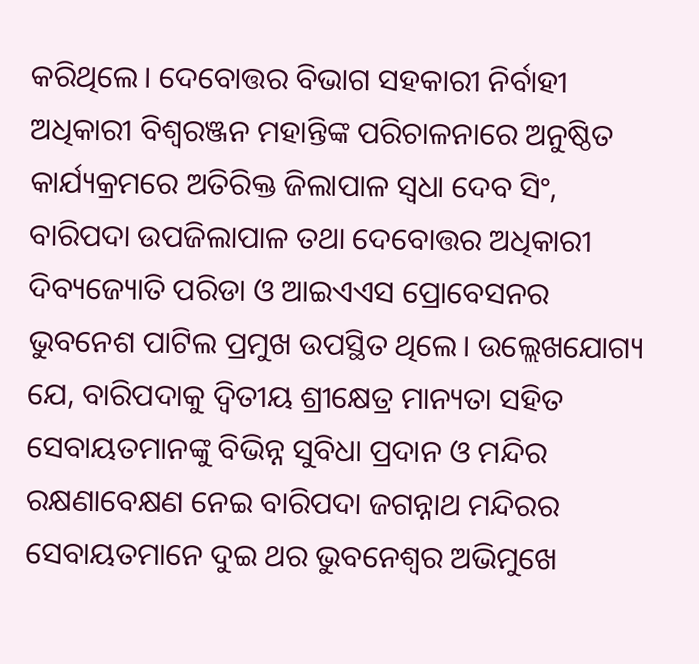କରିଥିଲେ। ଦେବୋତ୍ତର ବିଭାଗ ସହକାରୀ ନିର୍ବାହୀ ଅଧିକାରୀ ବିଶ୍ୱରଞ୍ଜନ ମହାନ୍ତିଙ୍କ ପରିଚାଳନାରେ ଅନୁଷ୍ଠିତ କାର୍ଯ୍ୟକ୍ରମରେ ଅତିରିକ୍ତ ଜିଲାପାଳ ସ୍ବଧା ଦେବ ସିଂ, ବାରିପଦା ଉପଜିଲାପାଳ ତଥା ଦେବୋତ୍ତର ଅଧିକାରୀ ଦିବ୍ୟଜ୍ୟୋତି ପରିଡା ଓ ଆଇଏଏସ ପ୍ରୋବେସନର ଭୁବନେଶ ପାଟିଲ ପ୍ରମୁଖ ଉପସ୍ଥିତ ଥିଲେ। ଉଲ୍ଲେଖଯୋଗ୍ୟ ଯେ, ବାରିପଦାକୁ ଦ୍ୱିତୀୟ ଶ୍ରୀକ୍ଷେତ୍ର ମାନ୍ୟତା ସହିତ ସେବାୟତମାନଙ୍କୁ ବିଭିନ୍ନ ସୁବିଧା ପ୍ରଦାନ ଓ ମନ୍ଦିର ରକ୍ଷଣାବେକ୍ଷଣ ନେଇ ବାରିପଦା ଜଗନ୍ନାଥ ମନ୍ଦିରର ସେବାୟତମାନେ ଦୁଇ ଥର ଭୁବନେଶ୍ୱର ଅଭିମୁଖେ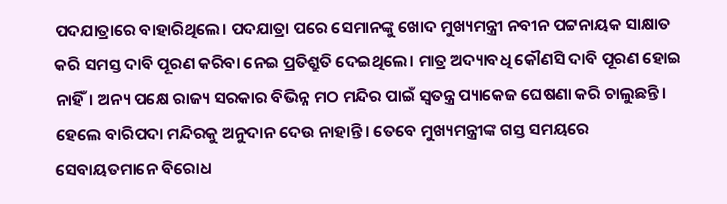ପଦଯାତ୍ରାରେ ବାହାରିଥିଲେ। ପଦଯାତ୍ରା ପରେ ସେମାନଙ୍କୁ ଖୋଦ ମୁଖ୍ୟମନ୍ତ୍ରୀ ନବୀନ ପଟ୍ଟନାୟକ ସାକ୍ଷାତ କରି ସମସ୍ତ ଦାବି ପୂରଣ କରିବା ନେଇ ପ୍ରତିଶ୍ରୁତି ଦେଇଥିଲେ। ମାତ୍ର ଅଦ୍ୟାବଧି କୌଣସି ଦାବି ପୂରଣ ହୋଇ ନାହିଁ। ଅନ୍ୟ ପକ୍ଷେ ରାଜ୍ୟ ସରକାର ବିଭିନ୍ନ ମଠ ମନ୍ଦିର ପାଇଁ ସ୍ବତନ୍ତ୍ର ପ୍ୟାକେଜ ଘେଷଣା କରି ଚାଲୁଛନ୍ତି। ହେଲେ ବାରିପଦା ମନ୍ଦିରକୁ ଅନୁଦାନ ଦେଉ ନାହାନ୍ତି। ତେବେ ମୁଖ୍ୟମନ୍ତ୍ରୀଙ୍କ ଗସ୍ତ ସମୟରେ ସେବାୟତମାନେ ବିରୋଧ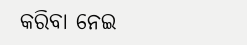କରିବା ନେଇ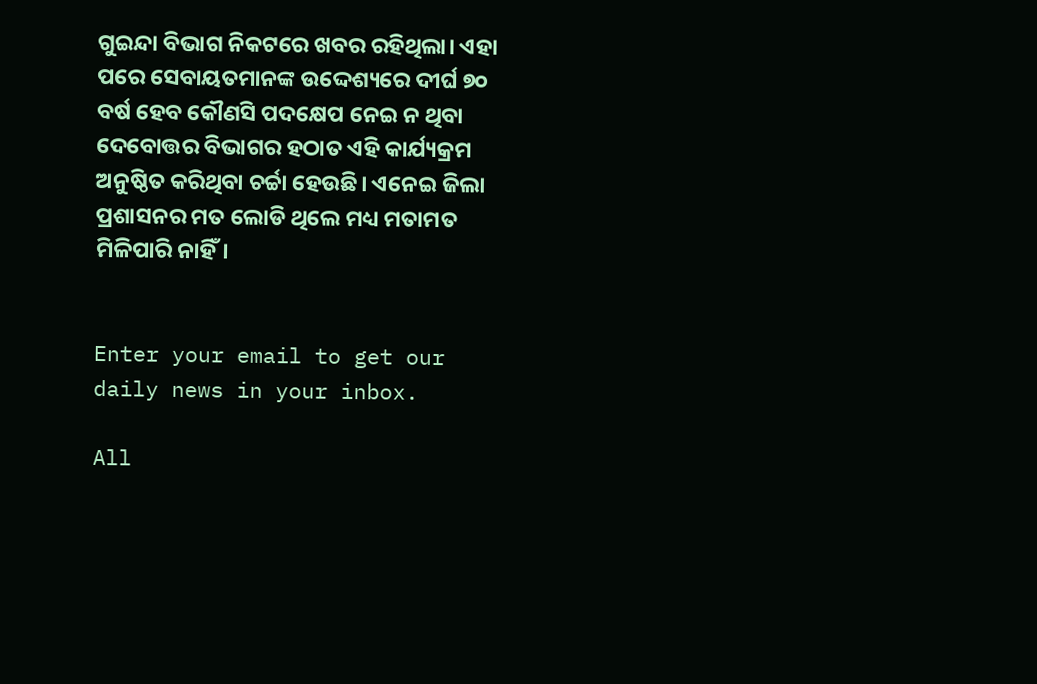ଗୁଇନ୍ଦା ବିଭାଗ ନିକଟରେ ଖବର ରହିଥିଲା। ଏହା ପରେ ସେବାୟତମାନଙ୍କ ଉଦ୍ଦେଶ୍ୟରେ ଦୀର୍ଘ ୭୦ ବର୍ଷ ହେବ କୌଣସି ପଦକ୍ଷେପ ନେଇ ନ ଥିବା ଦେବୋତ୍ତର ବିଭାଗର ହଠାତ ଏହି କାର୍ଯ୍ୟକ୍ରମ ଅନୁଷ୍ଠିତ କରିଥିବା ଚର୍ଚ୍ଚା ହେଉଛି। ଏନେଇ ଜିଲା ପ୍ରଶାସନର ମତ ଲୋଡି ଥିଲେ ମଧ୍ୟ ମତାମତ ମିଳିପାରି ନାହିଁ।


Enter your email to get our daily news in your inbox.

All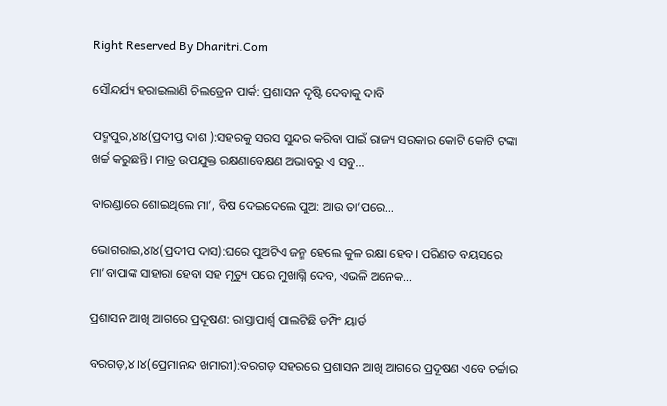Right Reserved By Dharitri.Com

ସୌନ୍ଦର୍ଯ୍ୟ ହରାଇଲାଣି ଚିଲଡ୍ରେନ ପାର୍କ: ପ୍ରଶାସନ ଦୃଷ୍ଟି ଦେବାକୁ ଦାବି

ପଦ୍ମପୁର,୪ା୪(ପ୍ରଦୀପ୍ତ ଦାଶ ):ସହରକୁ ସରସ ସୁନ୍ଦର କରିବା ପାଇଁ ରାଜ୍ୟ ସରକାର କୋଟି କୋଟି ଟଙ୍କା ଖର୍ଚ୍ଚ କରୁଛନ୍ତି। ମାତ୍ର ଉପଯୁକ୍ତ ରକ୍ଷଣାବେକ୍ଷଣ ଅଭାବରୁ ଏ ସବୁ…

ବାରଣ୍ଡାରେ ଶୋଇଥିଲେ ମା’, ବିଷ ଦେଇଦେଲେ ପୁଅ: ଆଉ ତା’ପରେ…

ଭୋଗରାଇ,୪ା୪(ପ୍ରଦୀପ ଦାସ):ଘରେ ପୁଅଟିଏ ଜନ୍ମ ହେଲେ କୁଳ ରକ୍ଷା ହେବ। ପରିଣତ ବୟସରେ ମା’ବାପାଙ୍କ ସାହାରା ହେବା ସହ ମୃତ୍ୟୁ ପରେ ମୁଖାଗ୍ନି ଦେବ, ଏଭଳି ଅନେକ…

ପ୍ରଶାସନ ଆଖି ଆଗରେ ପ୍ରଦୂଷଣ: ରାସ୍ତାପାର୍ଶ୍ୱ ପାଲଟିଛି ଡମ୍ପିଂ ୟାର୍ଡ

ବରଗଡ଼,୪।୪(ପ୍ରେମାନନ୍ଦ ଖମାରୀ):ବରଗଡ଼ ସହରରେ ପ୍ରଶାସନ ଆଖି ଆଗରେ ପ୍ରଦୂଷଣ ଏବେ ଚର୍ଚ୍ଚାର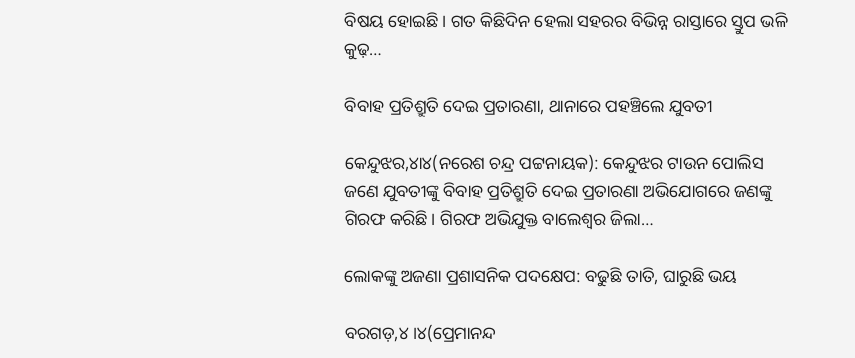ବିଷୟ ହୋଇଛି। ଗତ କିଛିଦିନ ହେଲା ସହରର ବିଭିନ୍ନ ରାସ୍ତାରେ ସ୍ତୁପ ଭଳି କୁଢ଼…

ବିବାହ ପ୍ରତିଶ୍ରୁତି ଦେଇ ପ୍ରତାରଣା, ଥାନାରେ ପହଞ୍ଚିଲେ ଯୁବତୀ

କେନ୍ଦୁଝର,୪ା୪(ନରେଶ ଚନ୍ଦ୍ର ପଟ୍ଟନାୟକ): କେନ୍ଦୁଝର ଟାଉନ ପୋଲିସ ଜଣେ ଯୁବତୀଙ୍କୁ ବିବାହ ପ୍ରତିଶ୍ରୁତି ଦେଇ ପ୍ରତାରଣା ଅଭିଯୋଗରେ ଜଣଙ୍କୁ ଗିରଫ କରିଛି। ଗିରଫ ଅଭିଯୁକ୍ତ ବାଲେଶ୍ୱର ଜିଲା…

ଲୋକଙ୍କୁ ଅଜଣା ପ୍ରଶାସନିକ ପଦକ୍ଷେପ: ବଢୁଛି ତାତି, ଘାରୁଛି ଭୟ

ବରଗଡ଼,୪।୪(ପ୍ରେମାନନ୍ଦ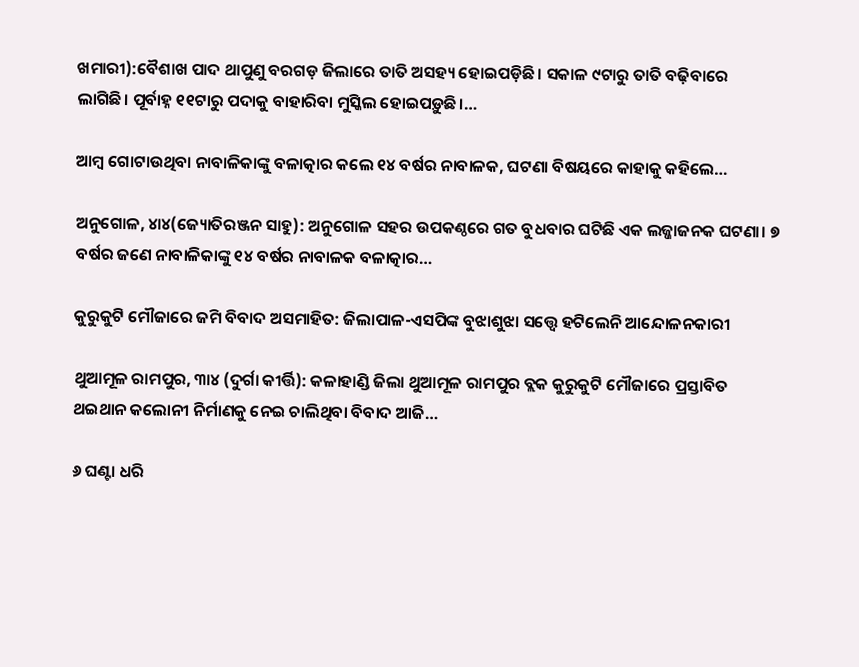ଖମାରୀ):ବୈଶାଖ ପାଦ ଥାପୁଣୁ ବରଗଡ଼ ଜିଲାରେ ତାତି ଅସହ୍ୟ ହୋଇପଡ଼ିଛି। ସକାଳ ୯ଟାରୁ ତାତି ବଢ଼ିବାରେ ଲାଗିଛି। ପୂର୍ବାହ୍ନ ୧୧ଟାରୁ ପଦାକୁ ବାହାରିବା ମୁସ୍କିଲ ହୋଇପଡ଼ୁଛି।…

ଆମ୍ବ ଗୋଟାଉଥିବା ନାବାଳିକାଙ୍କୁ ବଳାତ୍କାର କଲେ ୧୪ ବର୍ଷର ନାବାଳକ, ଘଟଣା ବିଷୟରେ କାହାକୁ କହିଲେ…

ଅନୁଗୋଳ, ୪ା୪(ଜ୍ୟୋତିରଞ୍ଜନ ସାହୁ): ଅନୁଗୋଳ ସହର ଉପକଣ୍ଠରେ ଗତ ବୁଧବାର ଘଟିଛି ଏକ ଲଜ୍ଜାଜନକ ଘଟଣା। ୭ ବର୍ଷର ଜଣେ ନାବାଳିକାଙ୍କୁ ୧୪ ବର୍ଷର ନାବାଳକ ବଳାତ୍କାର…

କୁରୁକୁଟି ମୌଜାରେ ଜମି ବିବାଦ ଅସମାହିତ: ଜିଲାପାଳ-ଏସପିଙ୍କ ବୁଝାଶୁଝା ସତ୍ତ୍ୱେ ହଟିଲେନି ଆନ୍ଦୋଳନକାରୀ

ଥୁଆମୂଳ ରାମପୁର, ୩ା୪ (ଦୁର୍ଗା କୀର୍ତ୍ତି): କଳାହାଣ୍ଡି ଜିଲା ଥୁଆମୂଳ ରାମପୁର ବ୍ଲକ କୁରୁକୁଟି ମୌଜାରେ ପ୍ରସ୍ତାବିତ ଥଇଥାନ କଲୋନୀ ନିର୍ମାଣକୁ ନେଇ ଚାଲିଥିବା ବିବାଦ ଆଜି…

୬ ଘଣ୍ଟା ଧରି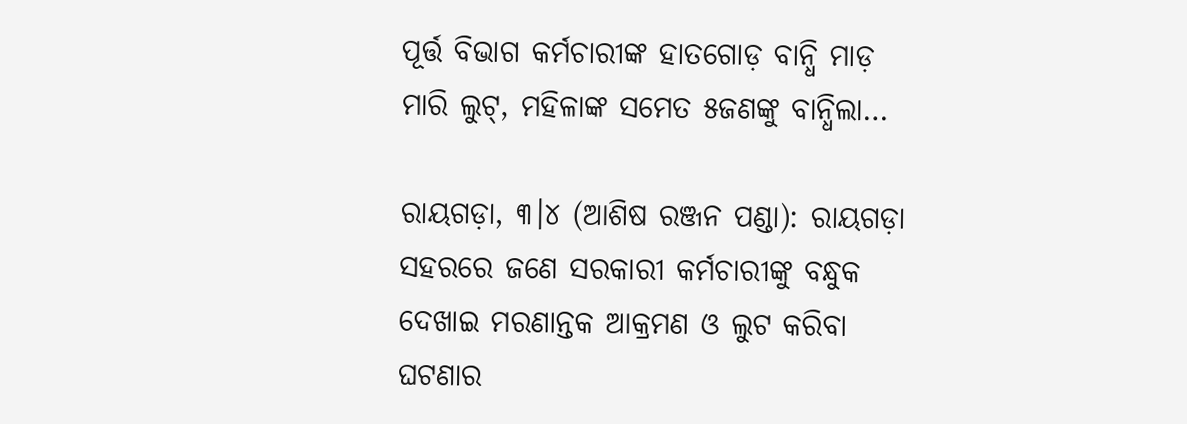ପୂର୍ତ୍ତ ବିଭାଗ କର୍ମଚାରୀଙ୍କ ହାତଗୋଡ଼ ବାନ୍ଧି ମାଡ଼ ମାରି ଲୁଟ୍‌, ମହିଳାଙ୍କ ସମେତ ୫ଜଣଙ୍କୁ ବାନ୍ଧିଲା…

ରାୟଗଡ଼ା, ୩।୪ (ଆଶିଷ ରଞ୍ଜନ ପଣ୍ଡା): ରାୟଗଡ଼ା ସହରରେ ଜଣେ ସରକାରୀ କର୍ମଚାରୀଙ୍କୁ ବନ୍ଧୁକ ଦେଖାଇ ମରଣାନ୍ତକ ଆକ୍ରମଣ ଓ ଲୁଟ କରିବା ଘଟଣାର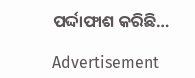ପର୍ଦ୍ଦାଫାଶ କରିଛି…

Advertisement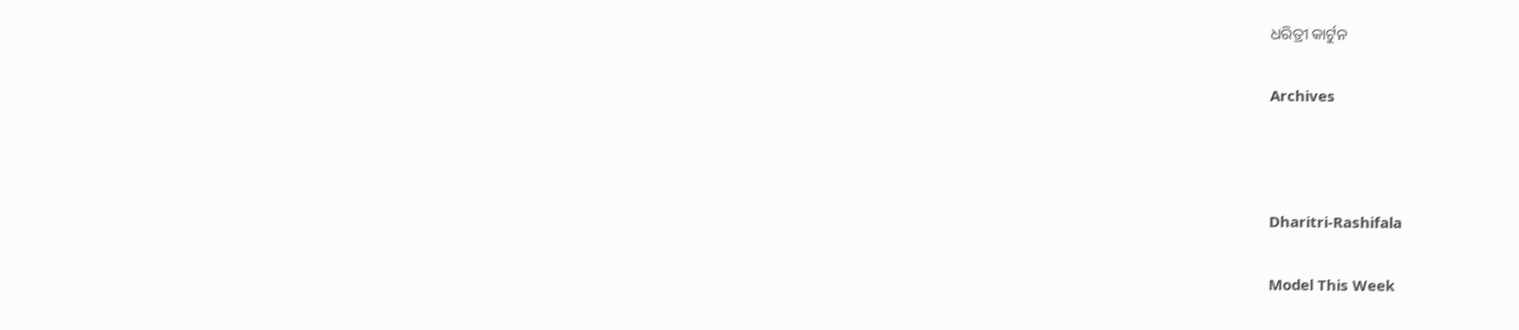ଧରିତ୍ରୀ କାର୍ଟୁନ

Archives



Dharitri-Rashifala

Model This Week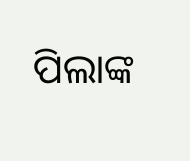ପିଲାଙ୍କ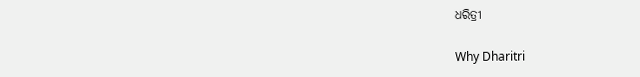ଧରିତ୍ରୀ

Why Dharitri